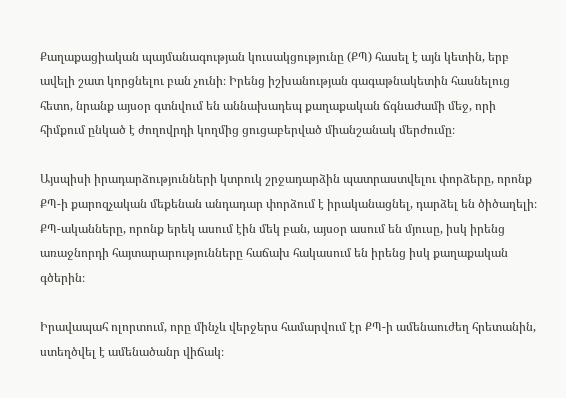Քաղաքացիական պայմանագության կուսակցությունը (ՔՊ) հասել է այն կետին, երբ ավելի շատ կորցնելու բան չունի։ Իրենց իշխանության գագաթնակետին հասնելուց հետո, նրանք այսօր գտնվում են աննախադեպ քաղաքական ճգնաժամի մեջ, որի հիմքում ընկած է ժողովրդի կողմից ցուցաբերված միանշանակ մերժումը։

Այսպիսի իրադարձությունների կտրուկ շրջադարձին պատրաստվելու փորձերը, որոնք ՔՊ-ի քարոզչական մեքենան անդադար փորձում է իրականացնել, դարձել են ծիծաղելի։ ՔՊ-ականները, որոնք երեկ ասում էին մեկ բան, այսօր ասում են մյուսը, իսկ իրենց առաջնորդի հայտարարությունները հաճախ հակասում են իրենց իսկ քաղաքական գծերին։

Իրավապահ ոլորտում, որը մինչև վերջերս համարվում էր ՔՊ-ի ամենաուժեղ հրետանին, ստեղծվել է ամենածանր վիճակ։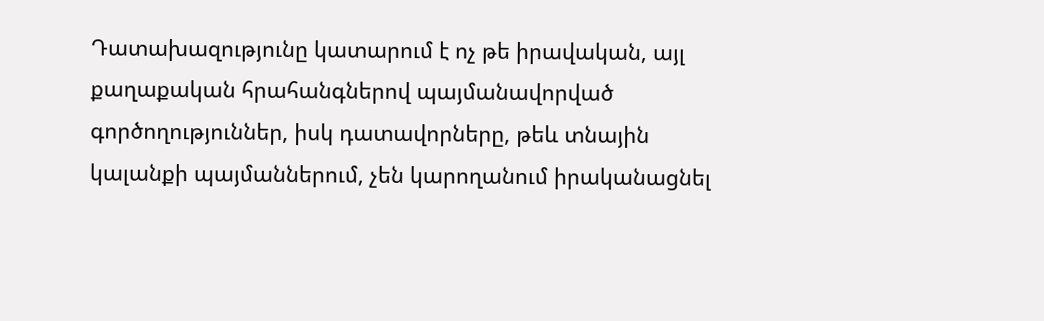Դատախազությունը կատարում է ոչ թե իրավական, այլ քաղաքական հրահանգներով պայմանավորված գործողություններ, իսկ դատավորները, թեև տնային կալանքի պայմաններում, չեն կարողանում իրականացնել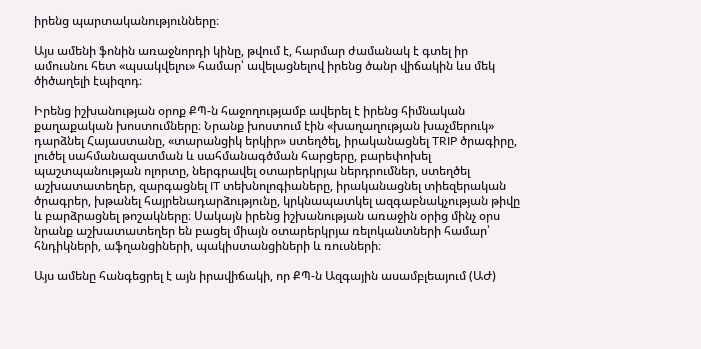իրենց պարտականությունները։

Այս ամենի ֆոնին առաջնորդի կինը, թվում է, հարմար ժամանակ է գտել իր ամուսնու հետ «պսակվելու» համար՝ ավելացնելով իրենց ծանր վիճակին ևս մեկ ծիծաղելի էպիզոդ։

Իրենց իշխանության օրոք ՔՊ-ն հաջողությամբ ավերել է իրենց հիմնական քաղաքական խոստումները։ Նրանք խոստում էին «խաղաղության խաչմերուկ» դարձնել Հայաստանը, «տարանցիկ երկիր» ստեղծել, իրականացնել TRIP ծրագիրը, լուծել սահմանազատման և սահմանագծման հարցերը, բարեփոխել պաշտպանության ոլորտը, ներգրավել օտարերկրյա ներդրումներ, ստեղծել աշխատատեղեր, զարգացնել IT տեխնոլոգիաները, իրականացնել տիեզերական ծրագրեր, խթանել հայրենադարձությունը, կրկնապատկել ազգաբնակչության թիվը և բարձրացնել թոշակները։ Սակայն իրենց իշխանության առաջին օրից մինչ օրս նրանք աշխատատեղեր են բացել միայն օտարերկրյա ռելոկանտների համար՝ հնդիկների, աֆղանցիների, պակիստանցիների և ռուսների։

Այս ամենը հանգեցրել է այն իրավիճակի, որ ՔՊ-ն Ազգային ասամբլեայում (ԱԺ)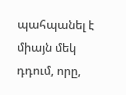պահպանել է միայն մեկ դդում, որը,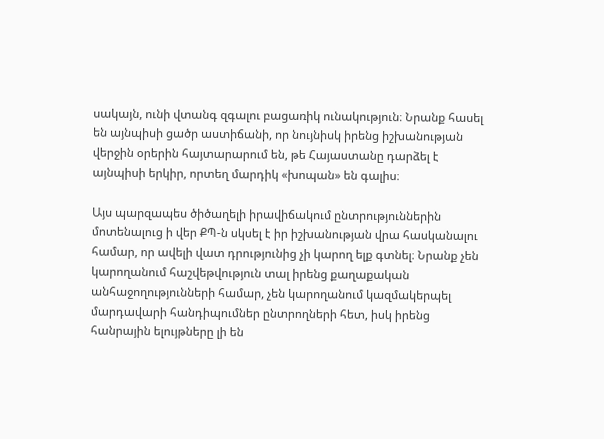սակայն, ունի վտանգ զգալու բացառիկ ունակություն։ Նրանք հասել են այնպիսի ցածր աստիճանի, որ նույնիսկ իրենց իշխանության վերջին օրերին հայտարարում են, թե Հայաստանը դարձել է այնպիսի երկիր, որտեղ մարդիկ «խոպան» են գալիս։

Այս պարզապես ծիծաղելի իրավիճակում ընտրություններին մոտենալուց ի վեր ՔՊ-ն սկսել է իր իշխանության վրա հասկանալու համար, որ ավելի վատ դրությունից չի կարող ելք գտնել։ Նրանք չեն կարողանում հաշվեթվություն տալ իրենց քաղաքական անհաջողությունների համար, չեն կարողանում կազմակերպել մարդավարի հանդիպումներ ընտրողների հետ, իսկ իրենց հանրային ելույթները լի են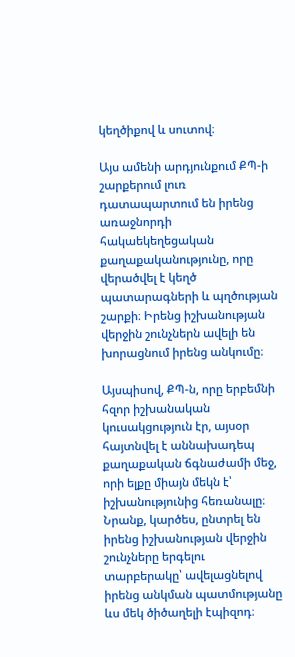կեղծիքով և սուտով։

Այս ամենի արդյունքում ՔՊ-ի շարքերում լուռ դատապարտում են իրենց առաջնորդի հակաեկեղեցական քաղաքականությունը, որը վերածվել է կեղծ պատարագների և պղծության շարքի։ Իրենց իշխանության վերջին շունչներն ավելի են խորացնում իրենց անկումը։

Այսպիսով, ՔՊ-ն, որը երբեմնի հզոր իշխանական կուսակցություն էր, այսօր հայտնվել է աննախադեպ քաղաքական ճգնաժամի մեջ, որի ելքը միայն մեկն է՝ իշխանությունից հեռանալը։ Նրանք, կարծես, ընտրել են իրենց իշխանության վերջին շունչները երգելու տարբերակը՝ ավելացնելով իրենց անկման պատմությանը ևս մեկ ծիծաղելի էպիզոդ։